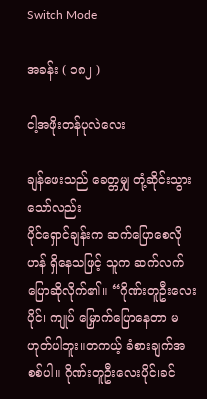Switch Mode

အခန်း ( ၁၈၂ )

ငါ့အဖိုးတန်ပုလဲလေး

ချန်ဖေးသည် ခေတ္တမျှ တုံ့ဆိုင်းသွားသော်လည်း
ပိုင်ရှောင်ချန်းက ဆက်ပြောစေလိုဟန် ရှိနေသဖြင့် သူက ဆက်လက်ပြောဆိုလိုက်၏။ “ဂိုဏ်းတူဦးလေးပိုင်၊ ကျုပ် မြှောက်ပြောနေတာ မဟုတ်ပါဘူး။တကယ့် ခံစားချက်အစစ်ပါ။ ဂိုဏ်းတူဦးလေးပိုင်၊ခင်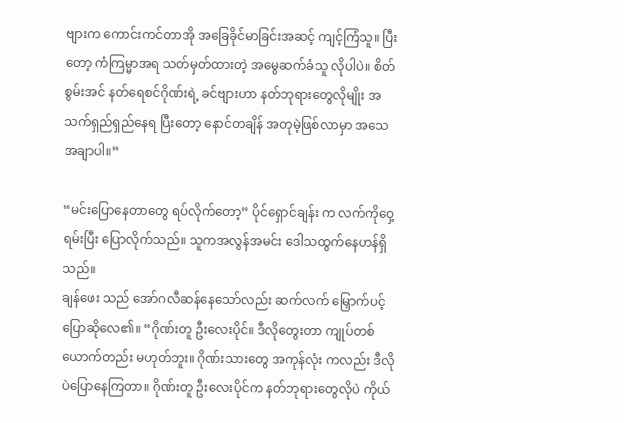ဗျားက ကောင်းကင်တာအို အခြေခိုင်မာခြင်းအဆင့် ကျင့်ကြံသူ။ ပြီးတော့ ကံကြမ္မာအရ သတ်မှတ်ထားတဲ့ အမွေဆက်ခံသူ လိုပါပဲ။ စိတ်စွမ်းအင် နတ်ရေစင်ဂိုဏ်းရဲ့ ခင်ဗျားဟာ နတ်ဘုရားတွေလိုမျိုး အသက်ရှည်ရှည်နေရ ပြီးတော့ နောင်တချိန် အတုမဲ့ဖြစ်လာမှာ အသေအချာပါ။”

“မင်းပြောနေတာတွေ ရပ်လိုက်တော့” ပိုင်ရှောင်ချန်း က လက်ကိုဝှေ့ရမ်းပြီး ပြောလိုက်သည်။ သူကအလွန်အမင်း ဒေါသထွက်နေဟန်ရှိသည်။
ချန်ဖေး သည် အော်ဂလီဆန်နေသော်လည်း ဆက်လက် မြှောက်ပင့်ပြောဆိုလေ၏။ “ဂိုဏ်းတူ ဦးလေးပိုင်။ ဒီလိုတွေးတာ ကျုပ်တစ်ယောက်တည်း မဟုတ်ဘူး။ ဂိုဏ်းသားတွေ အကုန်လုံး ကလည်း ဒီလိုပဲပြောနေကြတာ။ ဂိုဏ်းတူ ဦးလေးပိုင်က နတ်ဘုရားတွေလိုပဲ ကိုယ်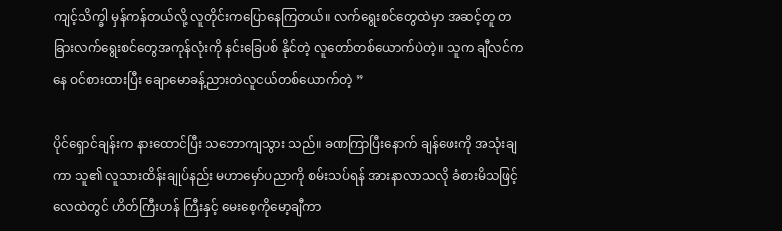ကျင့်သိက္ခါ မှန်ကန်တယ်လို့ လူတိုင်းကပြောနေကြတယ်။ လက်ရွေးစင်တွေထဲမှာ အဆင့်တူ တခြားလက်ရွေးစင်တွေအကုန်လုံးကို နင်းခြေပစ် နိုင်တဲ့ လူတော်တစ်ယောက်ပဲတဲ့။ သူက ချီလင်ကနေ ဝင်စားထားပြီး ချောမောခန့်ညားတဲလူငယ်တစ်ယောက်တဲ့ ”

ပိုင်ရှောင်ချန်းက နားထောင်ပြီး သဘောကျသွား သည်။ ခဏကြာပြီးနောက် ချန်ဖေးကို အသုံးချကာ သူ၏ လူသားထိန်းချုပ်နည်း မဟာမှော်ပညာကို စမ်းသပ်ရန် အားနာလာသလို ခံစားမိသဖြင့် လေထဲတွင် ဟိတ်ကြီးဟန် ကြီးနှင့် မေးစေ့ကိုမော့ချီကာ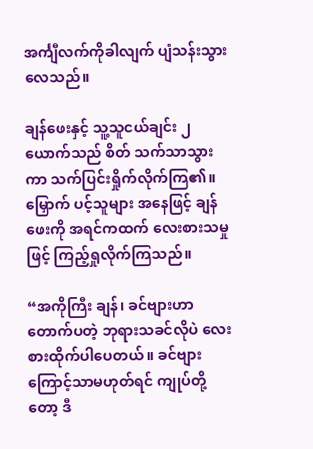အင်္ကျီလက်ကိုခါလျက် ပျံသန်းသွားလေသည်။

ချန်ဖေးနှင့် သူ့သူငယ်ချင်း ၂ယောက်သည် စိတ် သက်သာသွားကာ သက်ပြင်းရှိုက်လိုက်ကြ၏။ မြှောက် ပင့်သူများ အနေဖြင့် ချန်ဖေးကို အရင်ကထက် လေးစားသမှုဖြင့် ကြည့်ရှုလိုက်ကြသည်။

“အကိုကြီး ချန်၊ ခင်ဗျားဟာတောက်ပတဲ့ ဘုရားသခင်လိုပဲ လေးစားထိုက်ပါပေတယ်။ ခင်ဗျားကြောင့်သာမဟုတ်ရင် ကျုပ်တို့တော့ ဒီ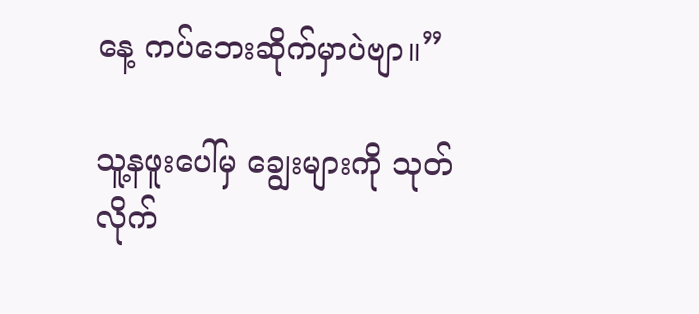နေ့ ကပ်ဘေးဆိုက်မှာပဲဗျာ။”

သူ့နဖူးပေါ်မှ ချွေးများကို သုတ်လိုက်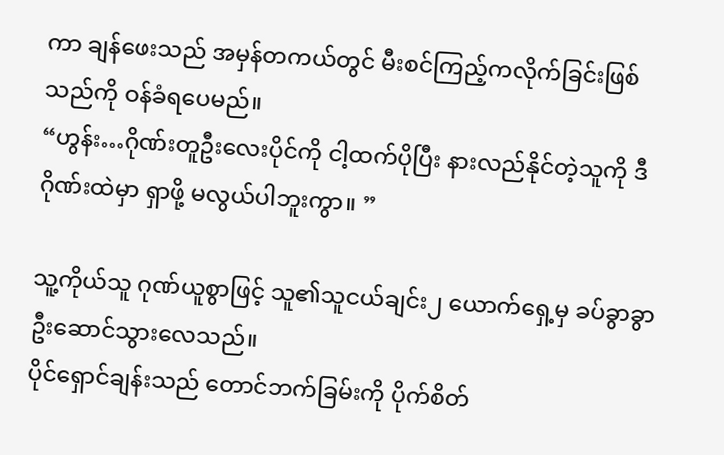ကာ ချန်ဖေးသည် အမှန်တကယ်တွင် မီးစင်ကြည့်ကလိုက်ခြင်းဖြစ်သည်ကို ဝန်ခံရပေမည်။
“ဟွန်း…ဂိုဏ်းတူဦးလေးပိုင်ကို ငါ့ထက်ပိုပြီး နားလည်နိုင်တဲ့သူကို ဒီဂိုဏ်းထဲမှာ ရှာဖို့ မလွယ်ပါဘူးကွာ။ ”

သူ့ကိုယ်သူ ဂုဏ်ယူစွာဖြင့် သူ၏သူငယ်ချင်း၂ ယောက်ရှေ့မှ ခပ်ခွာခွာ ဦးဆောင်သွားလေသည်။
ပိုင်ရှောင်ချန်းသည် တောင်ဘက်ခြမ်းကို ပိုက်စိတ်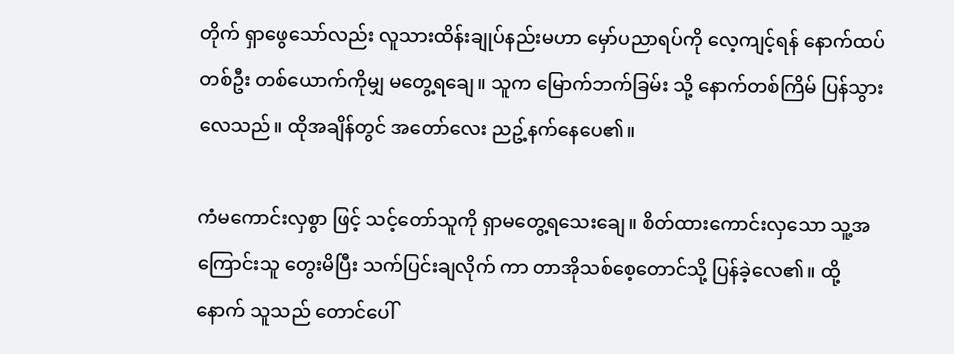တိုက် ရှာဖွေသော်လည်း လူသားထိန်းချုပ်နည်းမဟာ မှော်ပညာရပ်ကို လေ့ကျင့်ရန် နောက်ထပ် တစ်ဦး တစ်ယောက်ကိုမျှ မတွေ့ရချေ။ သူက မြောက်ဘက်ခြမ်း သို့ နောက်တစ်ကြိမ် ပြန်သွားလေသည်။ ထိုအချိန်တွင် အတော်လေး ညဥ့်နက်နေပေ၏။

ကံမကောင်းလှစွာ ဖြင့် သင့်တော်သူကို ရှာမတွေ့ရသေးချေ။ စိတ်ထားကောင်းလှသော သူ့အကြောင်းသူ တွေးမိပြီး သက်ပြင်းချလိုက် ကာ တာအိုသစ်စေ့တောင်သို့ ပြန်ခဲ့လေ၏။ ထို့နောက် သူသည် တောင်ပေါ်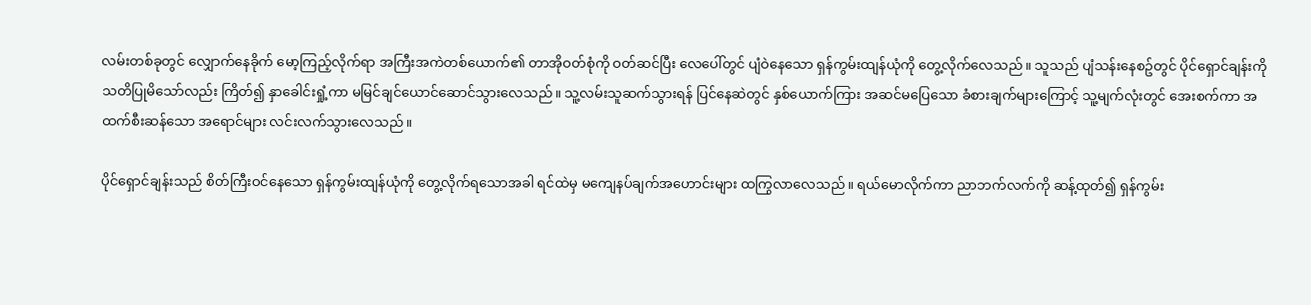လမ်းတစ်ခုတွင် လျှောက်နေခိုက် မော့ကြည့်လိုက်ရာ အကြီးအကဲတစ်ယောက်၏ တာအိုဝတ်စုံကို ဝတ်ဆင်ပြီး လေပေါ်တွင် ပျံဝဲနေသော ရှန်ကွမ်းထျန်ယုံကို တွေ့လိုက်လေသည်။ သူသည် ပျံသန်းနေစဥ်တွင် ပိုင်ရှောင်ချန်းကို သတိပြုမိသော်လည်း ကြိတ်၍ နှာခေါင်းရှုံ့ကာ မမြင်ချင်ယောင်ဆောင်သွားလေသည်။ သူ့လမ်းသူဆက်သွားရန် ပြင်နေဆဲတွင် နှစ်ယောက်ကြား အဆင်မပြေသော ခံစားချက်များကြောင့် သူ့မျက်လုံးတွင် အေးစက်ကာ အထက်စီးဆန်သော အရောင်များ လင်းလက်သွားလေသည်။

ပိုင်ရှောင်ချန်းသည် စိတ်ကြီးဝင်နေသော ရှန်ကွမ်းထျန်ယုံကို တွေ့လိုက်ရသောအခါ ရင်ထဲမှ မကျေနပ်ချက်အဟောင်းများ ထကြွလာလေသည်။ ရယ်မောလိုက်ကာ ညာဘက်လက်ကို ဆန့်ထုတ်၍ ရှန်ကွမ်း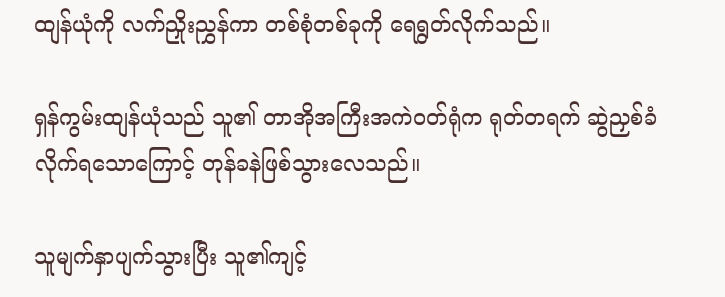ထျန်ယုံကို လက်ညှိုးညွှန်ကာ တစ်စုံတစ်ခုကို ရေရွတ်လိုက်သည်။

ရှန်ကွမ်းထျန်ယုံသည် သူ၏ တာအိုအကြီးအကဲဝတ်ရုံက ရုတ်တရက် ဆွဲညှစ်ခံလိုက်ရသောကြောင့် တုန်ခနဲဖြစ်သွားလေသည်။

သူမျက်နှာပျက်သွားပြီး သူ၏ကျင့်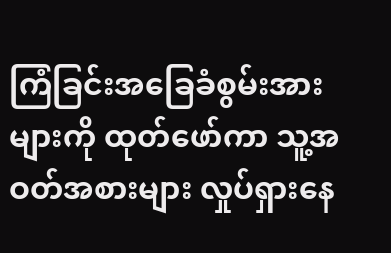ကြံခြင်းအခြေခံစွမ်းအားများကို ထုတ်ဖော်ကာ သူ့အဝတ်အစားများ လှုပ်ရှားနေ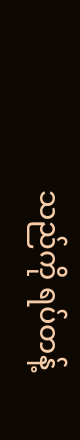သည်ကို ရပ်တန့်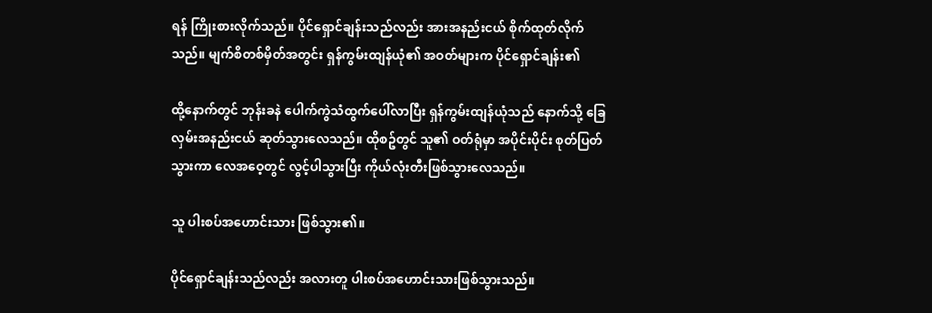ရန် ကြိုးစားလိုက်သည်။ ပိုင်ရှောင်ချန်းသည်လည်း အားအနည်းငယ် စိုက်ထုတ်လိုက်သည်။ မျက်စိတစ်မှိတ်အတွင်း ရှန်ကွမ်းထျန်ယုံ၏ အဝတ်များက ပိုင်ရှောင်ချန်း၏

ထို့နောက်တွင် ဘုန်းခနဲ ပေါက်ကွဲသံထွက်ပေါ်လာပြီး ရှန်ကွမ်းထျန်ယုံသည် နောက်သို့ ခြေလှမ်းအနည်းငယ် ဆုတ်သွားလေသည်။ ထိုစဥ်တွင် သူ၏ ဝတ်ရုံမှာ အပိုင်းပိုင်း စုတ်ပြတ်သွားကာ လေအဝေ့တွင် လွင့်ပါသွားပြီး ကိုယ်လုံးတီးဖြစ်သွားလေသည်။

သူ ပါးစပ်အဟောင်းသား ဖြစ်သွား၏။

ပိုင်ရှောင်ချန်းသည်လည်း အလားတူ ပါးစပ်အဟောင်းသားဖြစ်သွားသည်။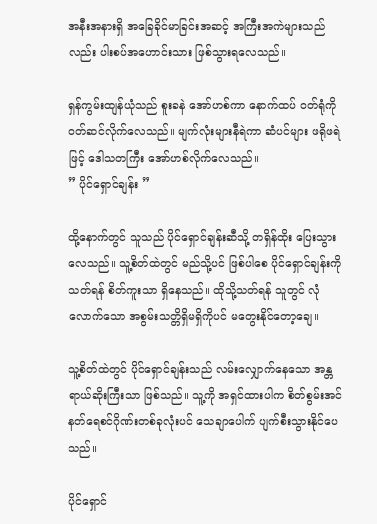အနီးအနားရှိ အခြေခိုင်မာခြင်းအဆင့် အကြီးအကဲများသည်လည်း ပါးစပ်အဟောင်းသား ဖြစ်သွားရလေသည်။

ရှန်ကွမ်းထျန်ယုံသည် စူးခနဲ အော်ဟစ်ကာ နောက်ထပ် ဝတ်ရုံကို ဝတ်ဆင်လိုက်လေသည်။ မျက်လုံးများနီရဲကာ ဆံပင်များ ဖရိုဖရဲဖြင့် ဒေါသတကြီး အော်ဟစ်လိုက်လေသည်။
” ပိုင်ရှောင်ချန်း ”

ထို့နောက်တွင် သူသည် ပိုင်ရှောင်ချန်းဆီသို့ တရှိန်ထိုး ပြေးသွားလေသည်။ သူ့စိတ်ထဲတွင် မည်သို့ပင် ဖြစ်ပါစေ ပိုင်ရှောင်ချန်းကို သတ်ရန် စိတ်ကူးသာ ရှိနေသည်။ ထိုသို့သတ်ရန် သူတွင် လုံလောက်သော အစွမ်းသတ္တိရှိမရှိကိုပင် မတွေးနိုင်တော့ချေ။

သူ့စိတ်ထဲတွင် ပိုင်ရှောင်ချန်းသည် လမ်းလျှောက်နေသော အန္တရာယ်ဆိုးကြီးသာ ဖြစ်သည်။ သူ့ကို အရှင်ထားပါက စိတ်စွမ်းအင် နတ်ရေစင်ဂိုဏ်းတစ်ခုလုံးပင် သေချာပေါက် ပျက်စီးသွားနိုင်ပေသည်။

ပိုင်ရှောင်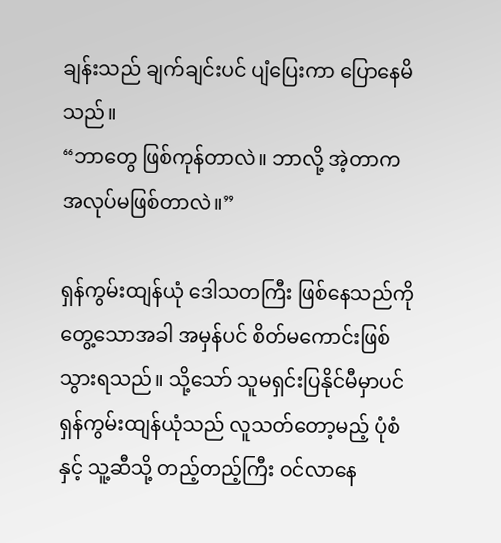ချန်းသည် ချက်ချင်းပင် ပျံပြေးကာ ပြောနေမိသည်။
“ဘာတွေ ဖြစ်ကုန်တာလဲ။ ဘာလို့ အဲ့တာက အလုပ်မဖြစ်တာလဲ။”

ရှန်ကွမ်းထျန်ယုံ ဒေါသတကြီး ဖြစ်နေသည်ကို တွေ့သောအခါ အမှန်ပင် စိတ်မကောင်းဖြစ်သွားရသည်။ သို့သော် သူမရှင်းပြနိုင်မီမှာပင် ရှန်ကွမ်းထျန်ယုံသည် လူသတ်တော့မည့် ပုံစံနှင့် သူ့ဆီသို့ တည့်တည့်ကြီး ဝင်လာနေ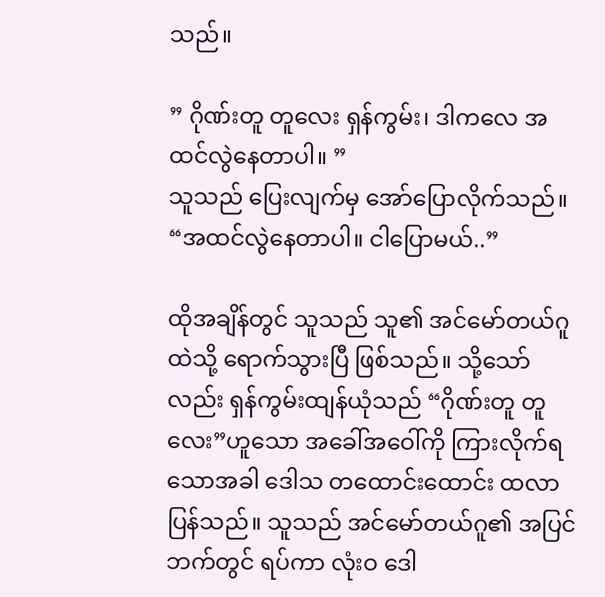သည်။

” ဂိုဏ်းတူ တူလေး ရှန်ကွမ်း၊ ဒါကလေ အထင်လွဲနေတာပါ။ ”
သူသည် ပြေးလျက်မှ အော်ပြောလိုက်သည်။
“အထင်လွဲနေတာပါ။ ငါပြောမယ်..”

ထိုအချိန်တွင် သူသည် သူ၏ အင်မော်တယ်ဂူထဲသို့ ရောက်သွားပြီ ဖြစ်သည်။ သို့သော်လည်း ရှန်ကွမ်းထျန်ယုံသည် “ဂိုဏ်းတူ တူလေး”ဟူသော အခေါ်အဝေါ်ကို ကြားလိုက်ရသောအခါ ဒေါသ တထောင်းထောင်း ထလာပြန်သည်။ သူသည် အင်မော်တယ်ဂူ၏ အပြင်ဘက်တွင် ရပ်ကာ လုံးဝ ဒေါ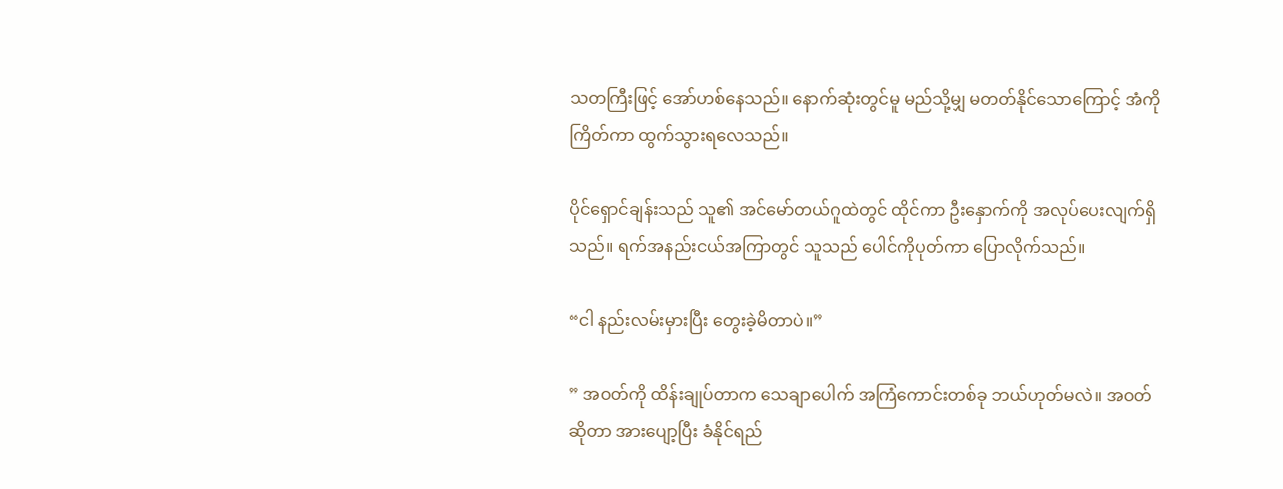သတကြီးဖြင့် အော်ဟစ်နေသည်။ နောက်ဆုံးတွင်မူ မည်သို့မျှ မတတ်နိုင်သောကြောင့် အံကို ကြိတ်ကာ ထွက်သွားရလေသည်။

ပိုင်ရှောင်ချန်းသည် သူ၏ အင်မော်တယ်ဂူထဲတွင် ထိုင်ကာ ဦးနှောက်ကို အလုပ်ပေးလျက်ရှိသည်။ ရက်အနည်းငယ်အကြာတွင် သူသည် ပေါင်ကိုပုတ်ကာ ပြောလိုက်သည်။

“ငါ နည်းလမ်းမှားပြီး တွေးခဲ့မိတာပဲ။”

” အဝတ်ကို ထိန်းချုပ်တာက သေချာပေါက် အကြံကောင်းတစ်ခု ဘယ်ဟုတ်မလဲ။ အဝတ်ဆိုတာ အားပျော့ပြီး ခံနိုင်ရည်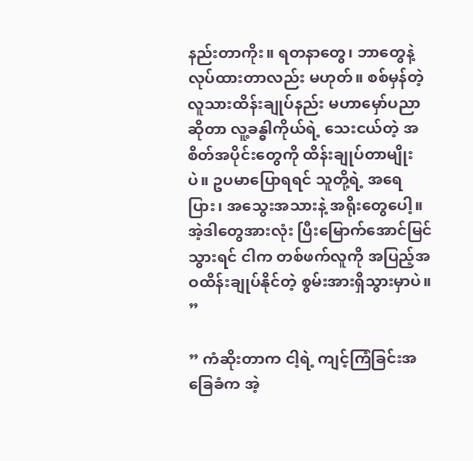နည်းတာကိုး။ ရတနာတွေ၊ ဘာတွေနဲ့ လုပ်ထားတာလည်း မဟုတ်။ စစ်မှန်တဲ့ လူသားထိန်းချုပ်နည်း မဟာမှော်ပညာဆိုတာ လူ့ခန္ဓါကိုယ်ရဲ့ သေးငယ်တဲ့ အစိတ်အပိုင်းတွေကို ထိန်းချုပ်တာမျိုးပဲ။ ဥပမာပြောရရင် သူတို့ရဲ့ အရေပြား၊ အသွေးအသားနဲ့ အရိုးတွေပေါ့။ အဲ့ဒါတွေအားလုံး ပြီးမြောက်အောင်မြင်သွားရင် ငါက တစ်ဖက်လူကို အပြည့်အဝထိန်းချုပ်နိုင်တဲ့ စွမ်းအားရှိသွားမှာပဲ။ ”

” ကံဆိုးတာက ငါ့ရဲ့ ကျင့်ကြံခြင်းအခြေခံက အဲ့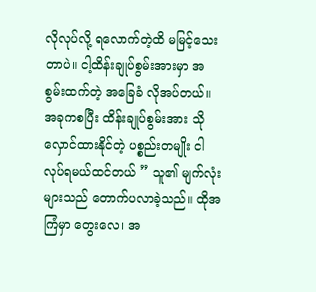လိုလုပ်လို့ ရလောက်တဲ့ထိ မမြင့်သေးတာပဲ။ ငါ့ထိန်းချုပ်စွမ်းအားမှာ အစွမ်းထက်တဲ့ အခြေခံ လိုအပ်တယ်။ အခုကစပြီး ထိန်းချုပ်စွမ်းအား သိုလှောင်ထားနိုင်တဲ့ ပစ္စည်းတမျိုး ငါလုပ်ရမယ်ထင်တယ် ” သူ၏ မျက်လုံးများသည် တောက်ပလာခဲ့သည်။ ထိုအကြံမှာ တွေးလေ၊ အ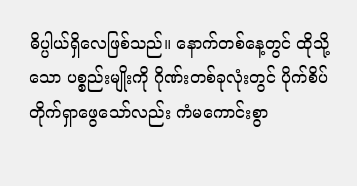ဓိပ္ပါယ်ရှိလေဖြစ်သည်။ နောက်တစ်နေ့တွင် ထိုသို့သော ပစ္စည်းမျိုးကို ဂိုဏ်းတစ်ခုလုံးတွင် ပိုက်စိပ်တိုက်ရှာဖွေသော်လည်း ကံမကောင်းစွာ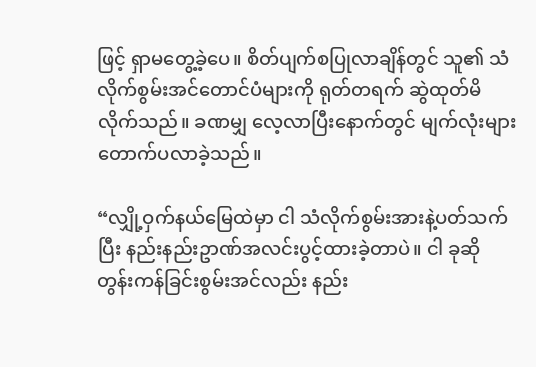ဖြင့် ရှာမတွေ့ခဲ့ပေ။ စိတ်ပျက်စပြုလာချိန်တွင် သူ၏ သံလိုက်စွမ်းအင်တောင်ပံများကို ရုတ်တရက် ဆွဲထုတ်မိလိုက်သည်။ ခဏမျှ လေ့လာပြီးနောက်တွင် မျက်လုံးများ တောက်ပလာခဲ့သည်။

“လျှို့ဝှက်နယ်မြေထဲမှာ ငါ သံလိုက်စွမ်းအားနဲ့ပတ်သက်ပြီး နည်းနည်းဥာဏ်အလင်းပွင့်ထားခဲ့တာပဲ။ ငါ ခုဆို တွန်းကန်ခြင်းစွမ်းအင်လည်း နည်း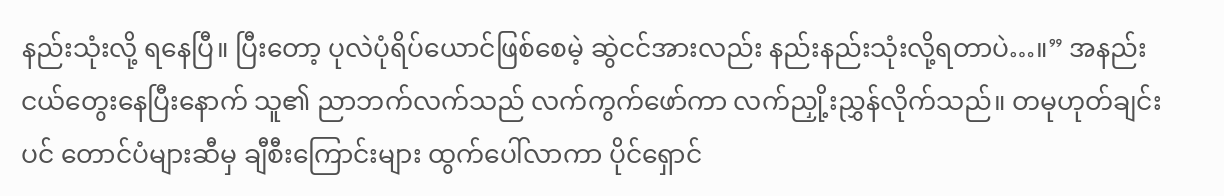နည်းသုံးလို့ ရနေပြီ။ ပြီးတော့ ပုလဲပုံရိပ်ယောင်ဖြစ်စေမဲ့ ဆွဲငင်အားလည်း နည်းနည်းသုံးလို့ရတာပဲ…။” အနည်းငယ်တွေးနေပြီးနောက် သူ၏ ညာဘက်လက်သည် လက်ကွက်ဖော်ကာ လက်ညှို့းညွှန်လိုက်သည်။ တမုဟုတ်ချင်းပင် တောင်ပံများဆီမှ ချီစီးကြောင်းများ ထွက်ပေါ်လာကာ ပိုင်ရှောင်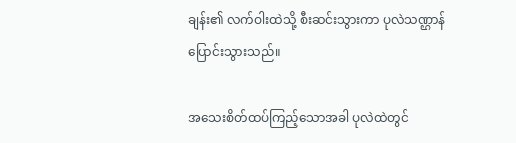ချန်း၏ လက်ဝါးထဲသို့ စီးဆင်းသွားကာ ပုလဲသဏ္ဌာန် ပြောင်းသွားသည်။

အသေးစိတ်ထပ်ကြည့်သောအခါ ပုလဲထဲတွင်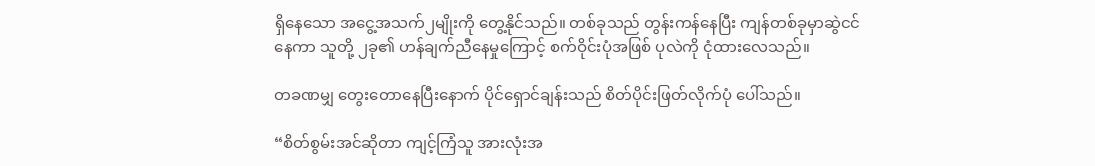ရှိနေသော အငွေ့အသက်၂မျိုးကို တွေ့နိုင်သည်။ တစ်ခုသည် တွန်းကန်နေပြီး ကျန်တစ်ခုမှာဆွဲငင်နေကာ သူတို့ ၂ခု၏ ဟန်ချက်ညီနေမှုကြောင့် စက်ဝိုင်းပုံအဖြစ် ပုလဲကို ငုံထားလေသည်။

တခဏမျှ တွေးတောနေပြီးနောက် ပိုင်ရှောင်ချန်းသည် စိတ်ပိုင်းဖြတ်လိုက်ပုံ ပေါ်သည်။

“စိတ်စွမ်းအင်ဆိုတာ ကျင့်ကြံသူ အားလုံးအ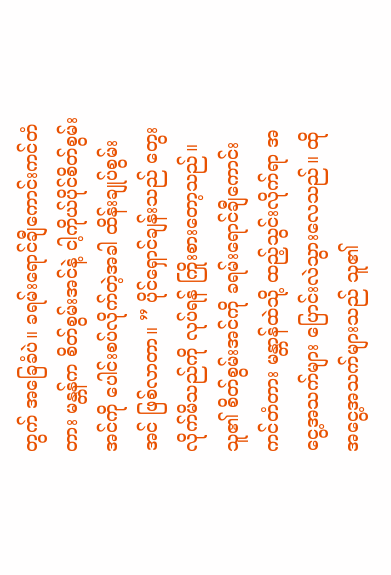တွက် အခြေခံပဲ။ ခရမ်းရောင်ချီကောင်းကင်တံတား မန္တန်က စိတ်စွမ်းအင်နဲ့ ငါ့ကိုယ်ပိုင်စိတ်စွမ်းအင်ကို ပေါင်းစပ်လိုက်တဲ့အခါ ထိန်းချုပ်စွမ်းအင် ဖြစ်လာတာ။ ” ပိုင်ရှောင်ချန်းသည် တွေးလိုက်မိသည်ကို လုပ်ရန် ကြိုးစားတော့သည်။ သူ၏ စိတ်စွမ်းအင်ကို ခရမ်းရောင်ချီကောင်းကင်တံတား မန္တာန်ထဲသို့ ထည့်သွင်းလိုက်ရာ အငွေ့အသက်များ ပြောင်းလဲသွားလေသည်။ ထိုအငွေ့အသက်များသည် သူ၏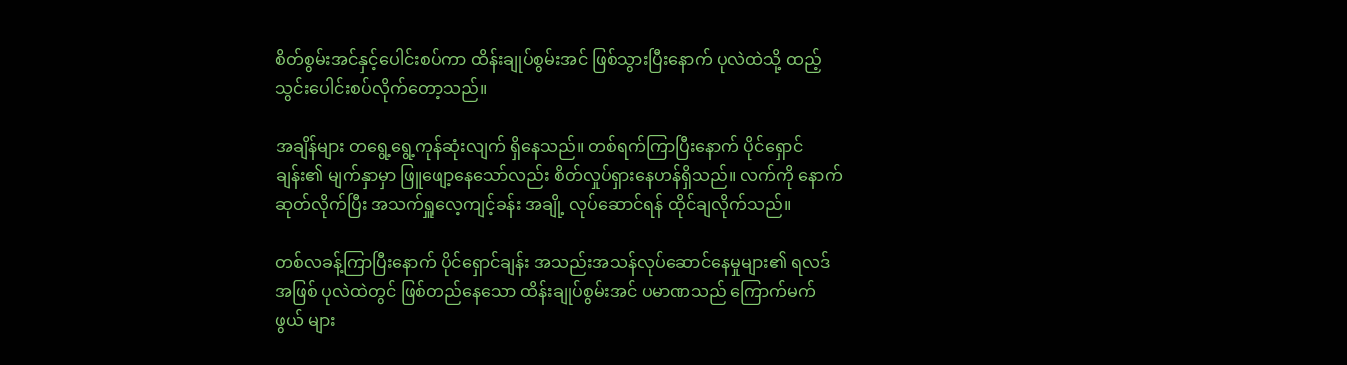စိတ်စွမ်းအင်နှင့်ပေါင်းစပ်ကာ ထိန်းချုပ်စွမ်းအင် ဖြစ်သွားပြီးနောက် ပုလဲထဲသို့ ထည့်သွင်းပေါင်းစပ်လိုက်တော့သည်။

အချိန်များ တရွေ့ရွေ့ကုန်ဆုံးလျက် ရှိနေသည်။ တစ်ရက်ကြာပြီးနောက် ပိုင်ရှောင်ချန်း၏ မျက်နှာမှာ ဖြူဖျော့နေသော်လည်း စိတ်လှုပ်ရှားနေဟန်ရှိသည်။ လက်ကို နောက်ဆုတ်လိုက်ပြီး အသက်ရှူလေ့ကျင့်ခန်း အချို့ လုပ်ဆောင်ရန် ထိုင်ချလိုက်သည်။

တစ်လခန့်ကြာပြီးနောက် ပိုင်ရှောင်ချန်း အသည်းအသန်လုပ်ဆောင်နေမှုများ၏ ရလဒ်အဖြစ် ပုလဲထဲတွင် ဖြစ်တည်နေသော ထိန်းချုပ်စွမ်းအင် ပမာဏသည် ကြောက်မက်ဖွယ် များ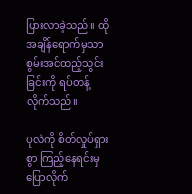ပြားလာခဲ့သည်။ ထိုအချိန်ရောက်မှသာ စွမ်းအင်ထည့်သွင်းခြင်းကို ရပ်တန့်လိုက်သည်။

ပုလဲကို စိတ်လှုပ်ရှားစွာ ကြည့်နေရင်းမှ ပြောလိုက်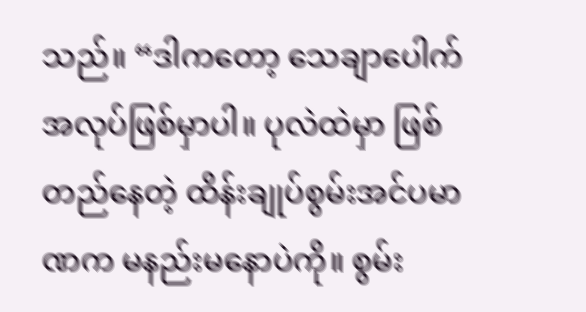သည်။ “ဒါကတော့ သေချာပေါက် အလုပ်ဖြစ်မှာပါ။ ပုလဲထဲမှာ ဖြစ်တည်နေတဲ့ ထိန်းချုပ်စွမ်းအင်ပမာဏက မနည်းမနောပဲကို။ စွမ်း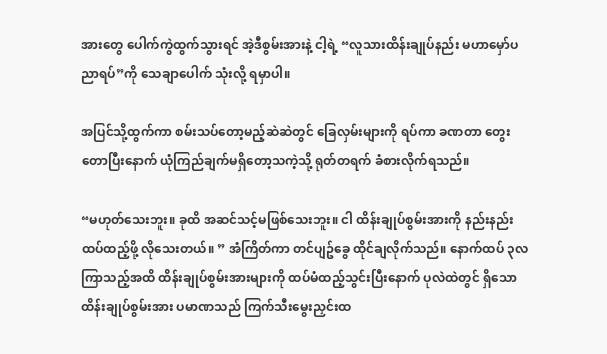အားတွေ ပေါက်ကွဲထွက်သွားရင် အဲ့ဒီစွမ်းအားနဲ့ ငါ့ရဲ့ “လူသားထိန်းချုပ်နည်း မဟာမှော်ပညာရပ်”ကို သေချာပေါက် သုံးလို့ ရမှာပါ။

အပြင်သို့ထွက်ကာ စမ်းသပ်တော့မည့်ဆဲဆဲတွင် ခြေလှမ်းများကို ရပ်ကာ ခဏတာ တွေးတောပြီးနောက် ယုံကြည်ချက်မရှိတော့သကဲ့သို့ ရုတ်တရက် ခံစားလိုက်ရသည်။

“မဟုတ်သေးဘူး။ ခုထိ အဆင်သင့်မဖြစ်သေးဘူး။ ငါ ထိန်းချုပ်စွမ်းအားကို နည်းနည်း ထပ်ထည့်ဖို့ လိုသေးတယ်။ ” အံကြိတ်ကာ တင်ပျဥ်ခွေ ထိုင်ချလိုက်သည်။ နောက်ထပ် ၃လကြာသည့်အထိ ထိန်းချုပ်စွမ်းအားများကို ထပ်မံထည့်သွင်းပြီးနောက် ပုလဲထဲတွင် ရှိသော ထိန်းချုပ်စွမ်းအား ပမာဏသည် ကြက်သီးမွေးညှင်းထ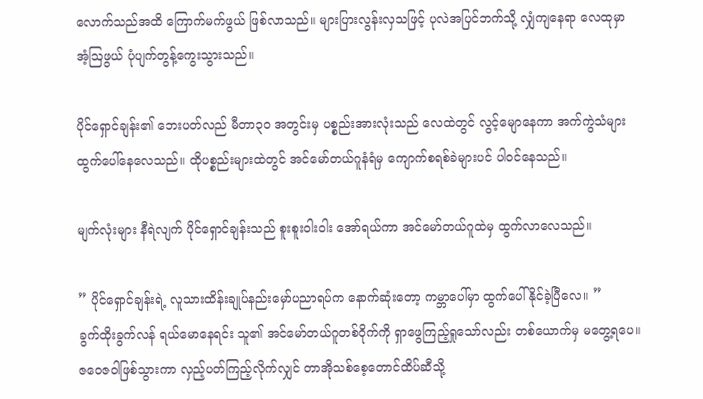လောက်သည်အထိ ကြောက်မက်ဖွယ် ဖြစ်လာသည်။ များပြားလွန်းလှသဖြင့် ပုလဲအပြင်ဘက်သို့ လျှံကျနေရာ လေထုမှာ အံ့ဩဖွယ် ပုံပျက်တွန့်ကွေးသွားသည်။

ပိုင်ရှောင်ချန်း၏ ဘေးပတ်လည် မီတာ၃၀ အတွင်းမှ ပစ္စည်းအားလုံးသည် လေထဲတွင် လွင့်မျောနေကာ အက်ကွဲသံများ ထွက်ပေါ်နေလေသည်။ ထိုပစ္စည်းများထဲတွင် အင်မော်တယ်ဂူနံရံမှ ကျောက်စရစ်ခဲများပင် ပါဝင်နေသည်။

မျက်လုံးများ နီရဲလျက် ပိုင်ရှောင်ချန်းသည် စူးစူးဝါးဝါး အော်ရယ်ကာ အင်မော်တယ်ဂူထဲမှ ထွက်လာလေသည်။

” ပိုင်ရှောင်ချန်းရဲ့ လူသားထိန်းချုပ်နည်းမှော်ပညာရပ်က နောက်ဆုံးတော့ ကမ္ဘာပေါ်မှာ ထွက်ပေါ်နိုင်ခဲ့ပြီလေ။ ”
ခွက်ထိုးခွက်လန် ရယ်မောနေရင်း သူ၏ အင်မော်တယ်ဂူတစ်ဝိုက်ကို ရှာဖွေကြည့်ရှုသော်လည်း တစ်ယောက်မှ မတွေ့ရပေ။ ဇဝေဇဝါဖြစ်သွားကာ လှည့်ပတ်ကြည့်လိုက်လျှင် တာအိုသစ်စေ့တောင်ထိပ်ဆီသို့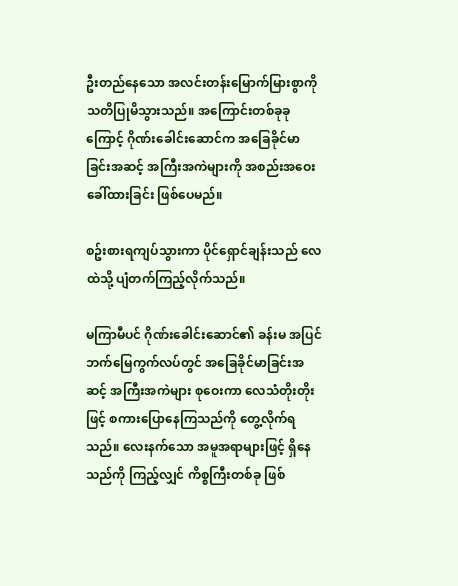ဦးတည်နေသော အလင်းတန်းမြောက်မြားစွာကို သတိပြုမိသွားသည်။ အကြောင်းတစ်ခုခုကြောင့် ဂိုဏ်းခေါင်းဆောင်က အခြေခိုင်မာခြင်းအဆင့် အကြီးအကဲများကို အစည်းအဝေးခေါ်ထားခြင်း ဖြစ်ပေမည်။

စဥ်းစားရကျပ်သွားကာ ပိုင်ရှောင်ချန်းသည် လေထဲသို့ ပျံတက်ကြည့်လိုက်သည်။

မကြာမီပင် ဂိုဏ်းခေါင်းဆောင်၏ ခန်းမ အပြင်ဘက်မြေကွက်လပ်တွင် အခြေခိုင်မာခြင်းအဆင့် အကြီးအကဲများ စုဝေးကာ လေသံတိုးတိုးဖြင့် စကားပြောနေကြသည်ကို တွေ့လိုက်ရသည်။ လေးနက်သော အမူအရာများဖြင့် ရှိနေသည်ကို ကြည့်လျှင် ကိစ္စကြီးတစ်ခု ဖြစ်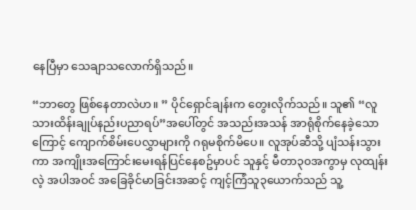နေပြီမှာ သေချာသလောက်ရှိသည်။

“ဘာတွေ ဖြစ်နေတာလဲဟ။ ” ပိုင်ရှောင်ချန်းက တွေးလိုက်သည်။ သူ၏ “လူသားထိန်းချုပ်နည်းပညာရပ်”အပေါ်တွင် အသည်းအသန် အာရုံစိုက်နေခဲ့သောကြောင့် ကျောက်စိမ်းပေလွှာများကို ဂရုမစိုက်မိပေ။ လူအုပ်ဆီသို့ ပျံသန်းသွားကာ အကျိုးအကြောင်းမေးရန်ပြင်နေစဥ်မှာပင် သူနှင့် မီတာ၃၀အကွာမှ လုထျန်းလဲ့ အပါအဝင် အခြေခိုင်မာခြင်းအဆင့် ကျင့်ကြံသူ၃ယောက်သည် သူ့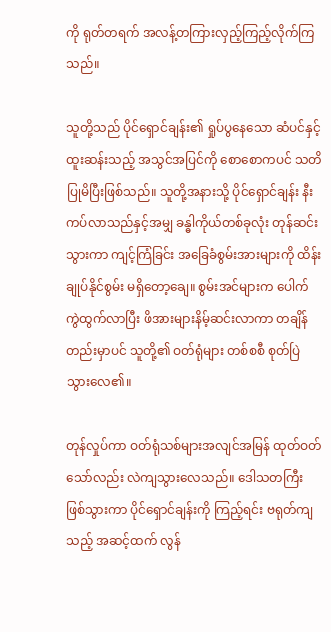ကို ရုတ်တရက် အလန့်တကြားလှည့်ကြည့်လိုက်ကြသည်။

သူတို့သည် ပိုင်ရှောင်ချန်း၏ ရှုပ်ပွနေသော ဆံပင်နှင့် ထူးဆန်းသည့် အသွင်အပြင်ကို စောစောကပင် သတိပြုမိပြီးဖြစ်သည်။ သူတို့အနားသို့ ပိုင်ရှောင်ချန်း နီးကပ်လာသည်နှင့်အမျှ ခန္ဓါကိုယ်တစ်ခုလုံး တုန်ဆင်းသွားကာ ကျင့်ကြံခြင်း အခြေခံစွမ်းအားများကို ထိန်းချုပ်နိုင်စွမ်း မရှိတော့ချေ။ စွမ်းအင်များက ပေါက်ကွဲထွက်လာပြီး ဖိအားများနိမ့်ဆင်းလာကာ တချိန်တည်းမှာပင် သူတို့၏ ဝတ်ရုံများ တစ်စစီ စုတ်ပြဲသွားလေ၏။

တုန်လှုပ်ကာ ဝတ်ရုံသစ်များအလျင်အမြန် ထုတ်ဝတ်သော်လည်း လဲကျသွားလေသည်။ ဒေါသတကြီးဖြစ်သွားကာ ပိုင်ရှောင်ချန်းကို ကြည့်ရင်း ဗရုတ်ကျသည့် အဆင့်ထက် လွန်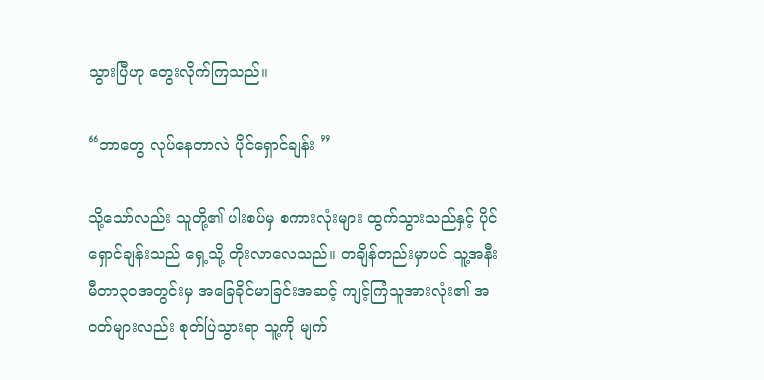သွားပြီဟု တွေးလိုက်ကြသည်။

“ဘာတွေ လုပ်နေတာလဲ ပိုင်ရှောင်ချန်း ”

သို့သော်လည်း သူတို့၏ ပါးစပ်မှ စကားလုံးများ ထွက်သွားသည်နှင့် ပိုင်ရှောင်ချန်းသည် ရှေ့သို့ တိုးလာလေသည်။ တချိန်တည်းမှာပင် သူ့အနီး မီတာ၃၀အတွင်းမှ အခြေခိုင်မာခြင်းအဆင့် ကျင့်ကြံသူအားလုံး၏ အဝတ်များလည်း စုတ်ပြဲသွားရာ သူ့ကို မျက်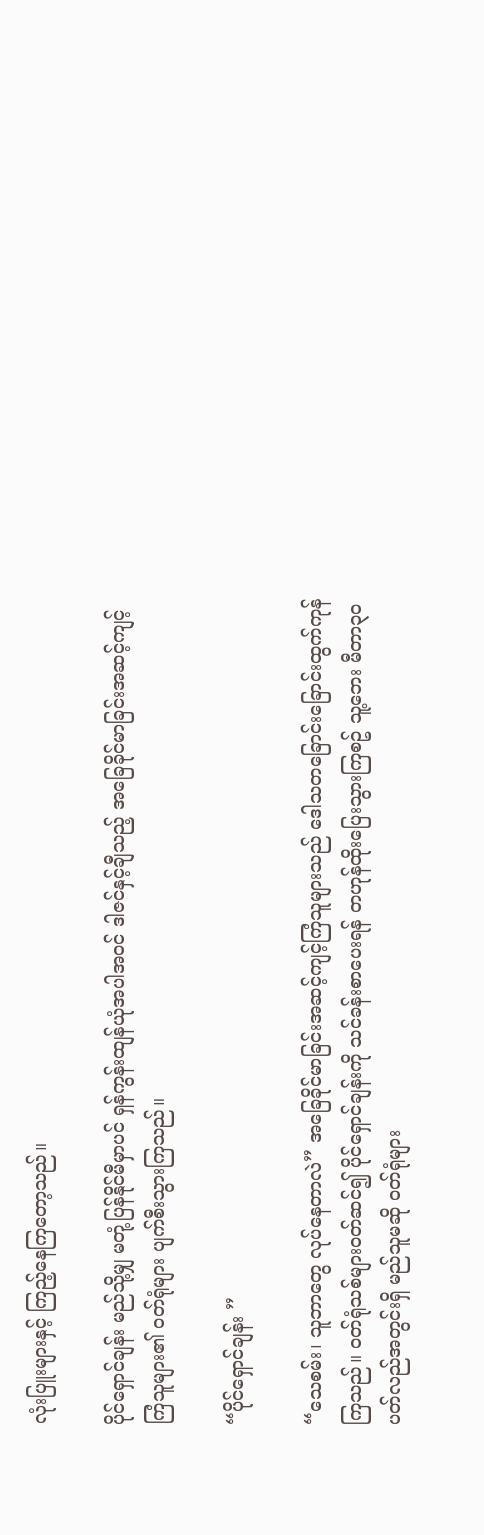လုံးပြူးများနှင့် ကြည့်နေကြတော့သည်။

ပိုင်ရှောင်ချန်း မည်သို့မျှ မတုံ့ပြန်နိုင်မီမှာပင် ရှန်ကွန်းထျန်ယုံအပါအဝင် ဒါဇင်နှင့်ချီသည့် အခြေခိုင်မာခြင်းအဆင့်ကျင့်ကြံသူများ၏ ဝတ်ရုံများ ပျက်စီးသွားကြသည်။

“ပိုင်ရှောင်ချန်း ”

“သေစမ်း၊ သူဘာတွေ လုပ်နေတာလဲ” အခြေခိုင်မာခြင်းအဆင့်ကျင့်ကြံသူများသည် ဒေါသတခြောင်းခြောင်းထွက်ကုန်ကြသည်။ ဝတ်ရုံသစ်များဝတ်ဆင်၍ ပိုင်ရှောင်ချန်းကို သင်ခန်းစာပေးရန် တဟုန်ထိုးပြေးသွားကြစဥ် သူ့ဘေး မီတာ၃၀ပတ်လည်အတွင်းရှိ မည်သူမဆို ဝတ်ရုံများ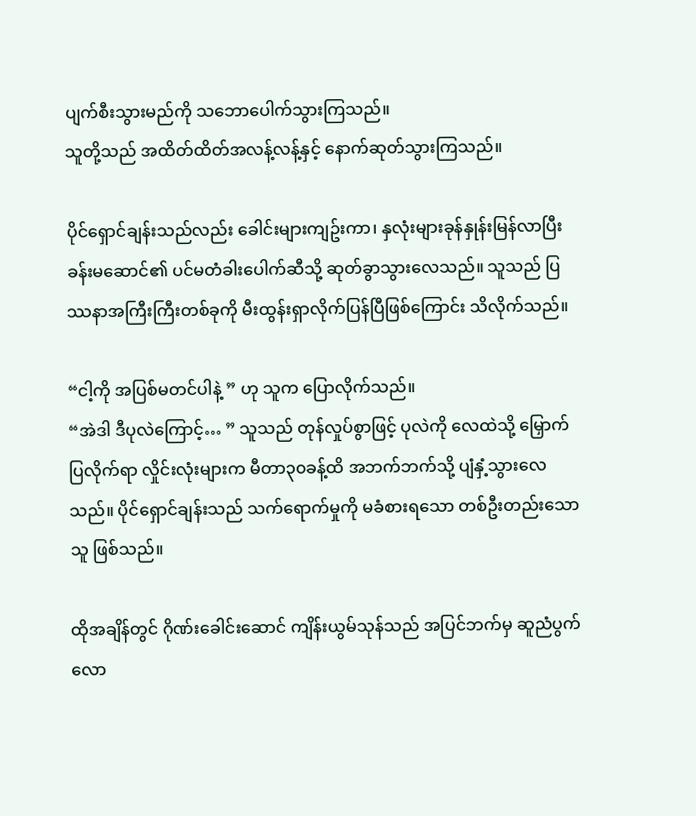ပျက်စီးသွားမည်ကို သဘောပေါက်သွားကြသည်။
သူတို့သည် အထိတ်ထိတ်အလန့်လန့်နှင့် နောက်ဆုတ်သွားကြသည်။

ပိုင်ရှောင်ချန်းသည်လည်း ခေါင်းများကျဥ်းကာ၊ နှလုံးများခုန်နှုန်းမြန်လာပြီး ခန်းမဆောင်၏ ပင်မတံခါးပေါက်ဆီသို့ ဆုတ်ခွာသွားလေသည်။ သူသည် ပြဿနာအကြီးကြီးတစ်ခုကို မီးထွန်းရှာလိုက်ပြန်ပြီဖြစ်ကြောင်း သိလိုက်သည်။

“ငါ့ကို အပြစ်မတင်ပါနဲ့ ” ဟု သူက ပြောလိုက်သည်။
“အဲဒါ ဒီပုလဲကြောင့်… ” သူသည် တုန်လှုပ်စွာဖြင့် ပုလဲကို လေထဲသို့ မြှောက်ပြလိုက်ရာ လှိုင်းလုံးများက မီတာ၃၀ခန့်ထိ အဘက်ဘက်သို့ ပျံနှံ့သွားလေသည်။ ပိုင်ရှောင်ချန်းသည် သက်ရောက်မှုကို မခံစားရသော တစ်ဦးတည်းသောသူ ဖြစ်သည်။

ထိုအချိန်တွင် ဂိုဏ်းခေါင်းဆောင် ကျိန်းယွမ်သုန်သည် အပြင်ဘက်မှ ဆူညံပွက်လော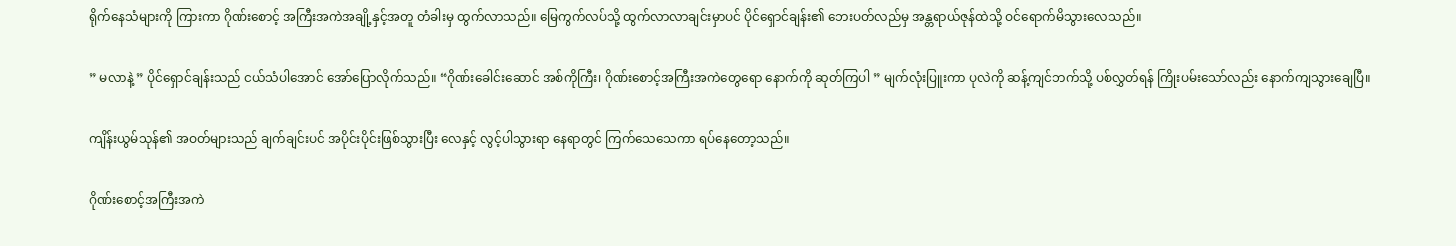ရိုက်နေသံများကို ကြားကာ ဂိုဏ်းစောင့် အကြီးအကဲအချို့နှင့်အတူ တံခါးမှ ထွက်လာသည်။ မြေကွက်လပ်သို့ ထွက်လာလာချင်းမှာပင် ပိုင်ရှောင်ချန်း၏ ဘေးပတ်လည်မှ အန္တရာယ်ဇုန်ထဲသို့ ဝင်ရောက်မိသွားလေသည်။

” မလာနဲ့ ” ပိုင်ရှောင်ချန်းသည် ငယ်သံပါအောင် အော်ပြောလိုက်သည်။ “ဂိုဏ်းခေါင်းဆောင် အစ်ကိုကြီး၊ ဂိုဏ်းစောင့်အကြီးအကဲတွေရော နောက်ကို ဆုတ်ကြပါ ” မျက်လုံးပြူးကာ ပုလဲကို ဆန့်ကျင်ဘက်သို့ ပစ်လွှတ်ရန် ကြိုးပမ်းသော်လည်း နောက်ကျသွားချေပြီ။

ကျိန်းယွမ်သုန်၏ အဝတ်များသည် ချက်ချင်းပင် အပိုင်းပိုင်းဖြစ်သွားပြီး လေနှင့် လွင့်ပါသွားရာ နေရာတွင် ကြက်သေသေကာ ရပ်နေတော့သည်။

ဂိုဏ်းစောင့်အကြီးအကဲ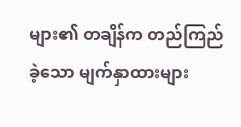များ၏ တချိန်က တည်ကြည်ခဲ့သော မျက်နှာထားများ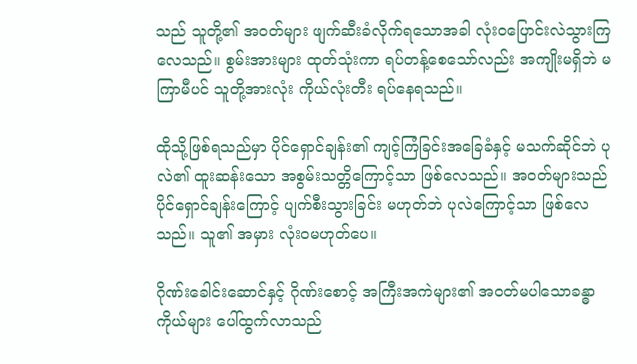သည် သူတို့၏ အဝတ်များ ဖျက်ဆီးခံလိုက်ရသောအခါ လုံးဝပြောင်းလဲသွားကြလေသည်။ စွမ်းအားများ ထုတ်သုံးကာ ရပ်တန့်စေသော်လည်း အကျိုးမရှိဘဲ မကြာမီပင် သူတို့အားလုံး ကိုယ်လုံးတီး ရပ်နေရသည်။

ထိုသို့ဖြစ်ရသည်မှာ ပိုင်ရှောင်ချန်း၏ ကျင့်ကြံခြင်းအခြေခံနှင့် မသက်ဆိုင်ဘဲ ပုလဲ၏ ထူးဆန်းသော အစွမ်းသတ္တိကြောင့်သာ ဖြစ်လေသည်။ အဝတ်များသည် ပိုင်ရှောင်ချန်းကြောင့် ပျက်စီးသွားခြင်း မဟုတ်ဘဲ ပုလဲကြောင့်သာ ဖြစ်လေသည်။ သူ၏ အမှား လုံးဝမဟုတ်ပေ။

ဂိုဏ်းခေါင်းဆောင်နှင့် ဂိုဏ်းစောင့် အကြီးအကဲများ၏ အဝတ်မပါသောခန္ဓာကိုယ်များ ပေါ်ထွက်လာသည်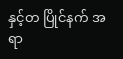နှင့်တ ပြိုင်နက် အရာ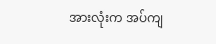အားလုံးက အပ်ကျ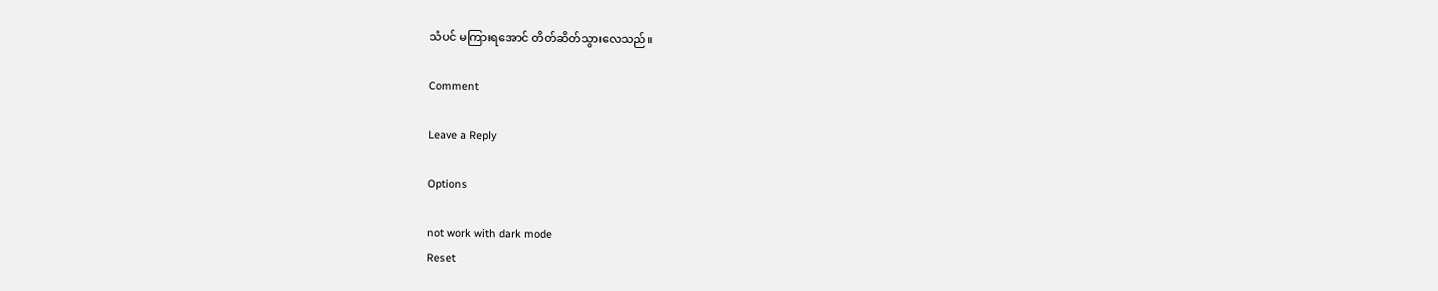သံပင် မကြားရအောင် တိတ်ဆိတ်သွားလေသည်။

Comment

Leave a Reply

Options

not work with dark mode
Reset